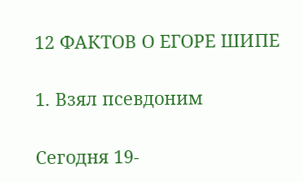12 ФАКТОВ О ЕГОРЕ ШИПЕ

1. Взял псевдоним

Сегодня 19-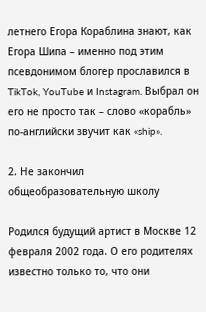летнего Егора Кораблина знают, как Егора Шипа – именно под этим псевдонимом блогер прославился в TikTok, YouTube и Instagram. Выбрал он его не просто так – слово «корабль» по-английски звучит как «ship».

2. Не закончил общеобразовательную школу

Родился будущий артист в Москве 12 февраля 2002 года. О его родителях известно только то, что они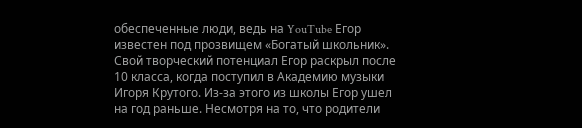обеспеченные люди, ведь на YouTube Егор известен под прозвищем «Богатый школьник». Свой творческий потенциал Егор раскрыл после 10 класса, когда поступил в Академию музыки Игоря Крутого. Из-за этого из школы Егор ушел на год раньше. Несмотря на то, что родители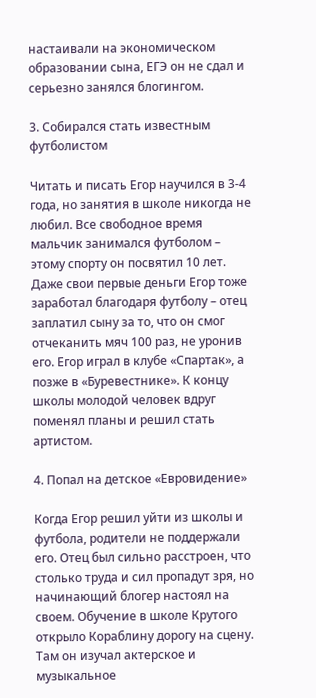настаивали на экономическом образовании сына, ЕГЭ он не сдал и серьезно занялся блогингом.

3. Собирался стать известным футболистом

Читать и писать Егор научился в 3-4 года, но занятия в школе никогда не любил. Все свободное время мальчик занимался футболом – этому спорту он посвятил 10 лет. Даже свои первые деньги Егор тоже заработал благодаря футболу – отец заплатил сыну за то, что он смог отчеканить мяч 100 раз, не уронив его. Егор играл в клубе «Спартак», а позже в «Буревестнике». К концу школы молодой человек вдруг поменял планы и решил стать артистом.

4. Попал на детское «Евровидение»

Когда Егор решил уйти из школы и футбола, родители не поддержали его. Отец был сильно расстроен, что столько труда и сил пропадут зря, но начинающий блогер настоял на своем. Обучение в школе Крутого открыло Кораблину дорогу на сцену. Там он изучал актерское и музыкальное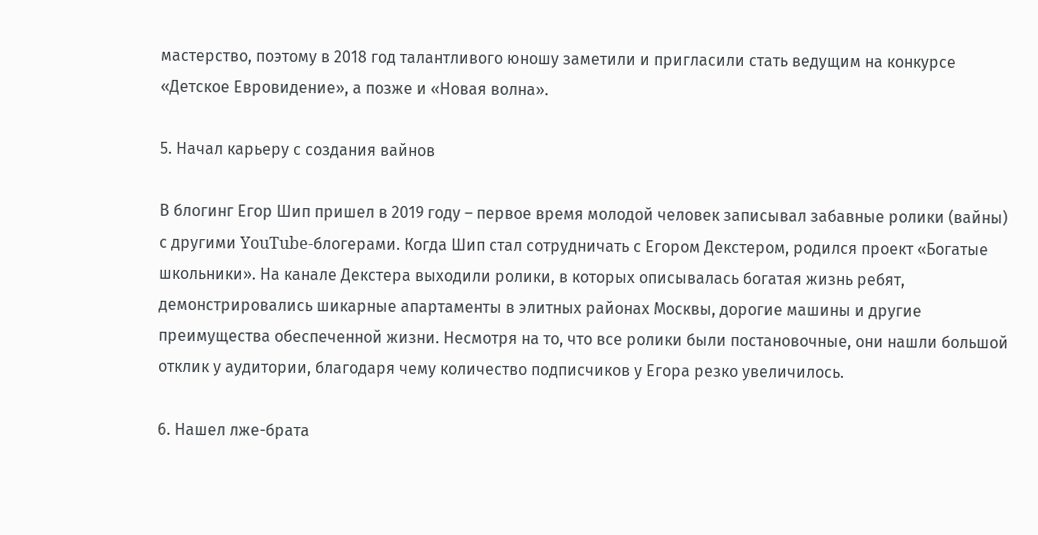мастерство, поэтому в 2018 год талантливого юношу заметили и пригласили стать ведущим на конкурсе «Детское Евровидение», а позже и «Новая волна».

5. Начал карьеру с создания вайнов

В блогинг Егор Шип пришел в 2019 году – первое время молодой человек записывал забавные ролики (вайны) с другими YouTube-блогерами. Когда Шип стал сотрудничать с Егором Декстером, родился проект «Богатые школьники». На канале Декстера выходили ролики, в которых описывалась богатая жизнь ребят, демонстрировались шикарные апартаменты в элитных районах Москвы, дорогие машины и другие преимущества обеспеченной жизни. Несмотря на то, что все ролики были постановочные, они нашли большой отклик у аудитории, благодаря чему количество подписчиков у Егора резко увеличилось.

6. Нашел лже-брата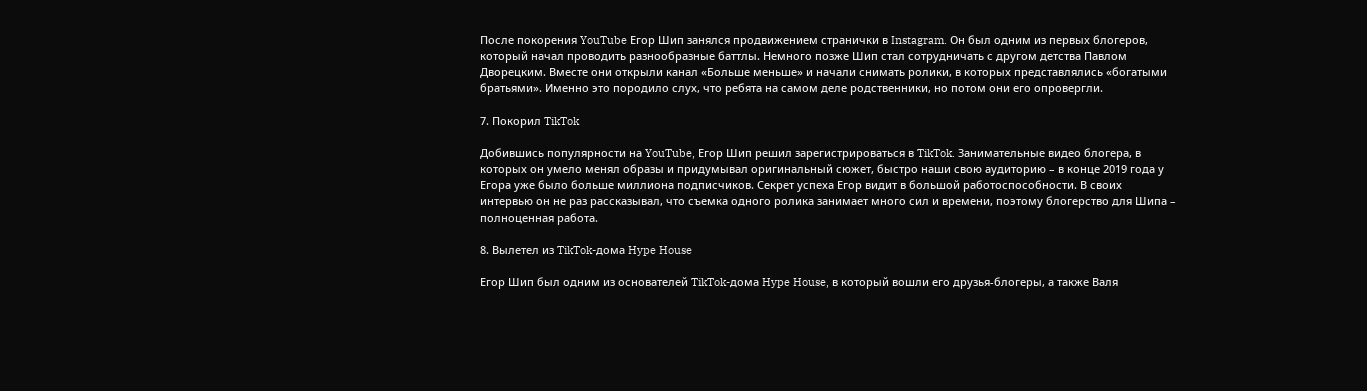После покорения YouTube Егор Шип занялся продвижением странички в Instagram. Он был одним из первых блогеров, который начал проводить разнообразные баттлы. Немного позже Шип стал сотрудничать с другом детства Павлом Дворецким. Вместе они открыли канал «Больше меньше» и начали снимать ролики, в которых представлялись «богатыми братьями». Именно это породило слух, что ребята на самом деле родственники, но потом они его опровергли.

7. Покорил TikTok

Добившись популярности на YouTube, Егор Шип решил зарегистрироваться в TikTok. Занимательные видео блогера, в которых он умело менял образы и придумывал оригинальный сюжет, быстро наши свою аудиторию – в конце 2019 года у Егора уже было больше миллиона подписчиков. Секрет успеха Егор видит в большой работоспособности. В своих интервью он не раз рассказывал, что съемка одного ролика занимает много сил и времени, поэтому блогерство для Шипа – полноценная работа.

8. Вылетел из TikTok-дома Hype House

Егор Шип был одним из основателей TikTok-дома Hype House, в который вошли его друзья-блогеры, а также Валя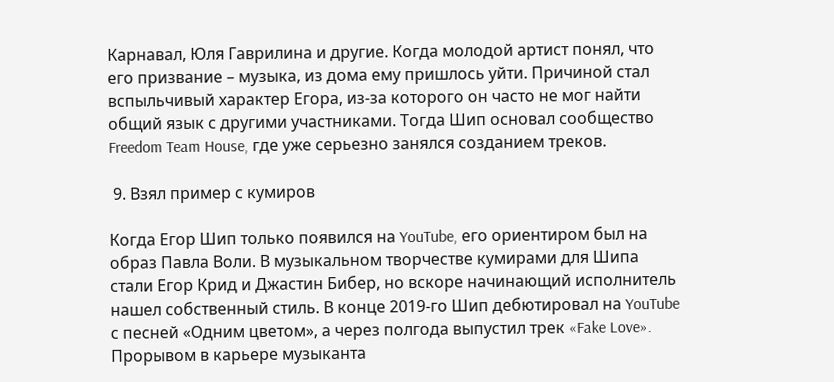Карнавал, Юля Гаврилина и другие. Когда молодой артист понял, что его призвание – музыка, из дома ему пришлось уйти. Причиной стал вспыльчивый характер Егора, из-за которого он часто не мог найти общий язык с другими участниками. Тогда Шип основал сообщество Freedom Team House, где уже серьезно занялся созданием треков.

 9. Взял пример с кумиров

Когда Егор Шип только появился на YouTube, его ориентиром был на образ Павла Воли. В музыкальном творчестве кумирами для Шипа стали Егор Крид и Джастин Бибер, но вскоре начинающий исполнитель нашел собственный стиль. В конце 2019-го Шип дебютировал на YouTube с песней «Одним цветом», а через полгода выпустил трек «Fake Love». Прорывом в карьере музыканта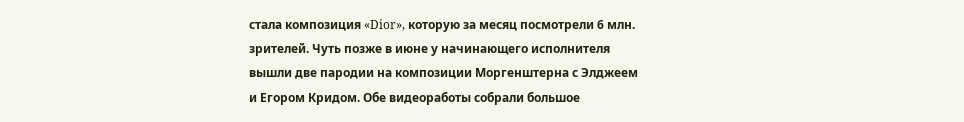стала композиция «Dior», которую за месяц посмотрели 6 млн. зрителей. Чуть позже в июне у начинающего исполнителя вышли две пародии на композиции Моргенштерна с Элджеем и Егором Кридом. Обе видеоработы собрали большое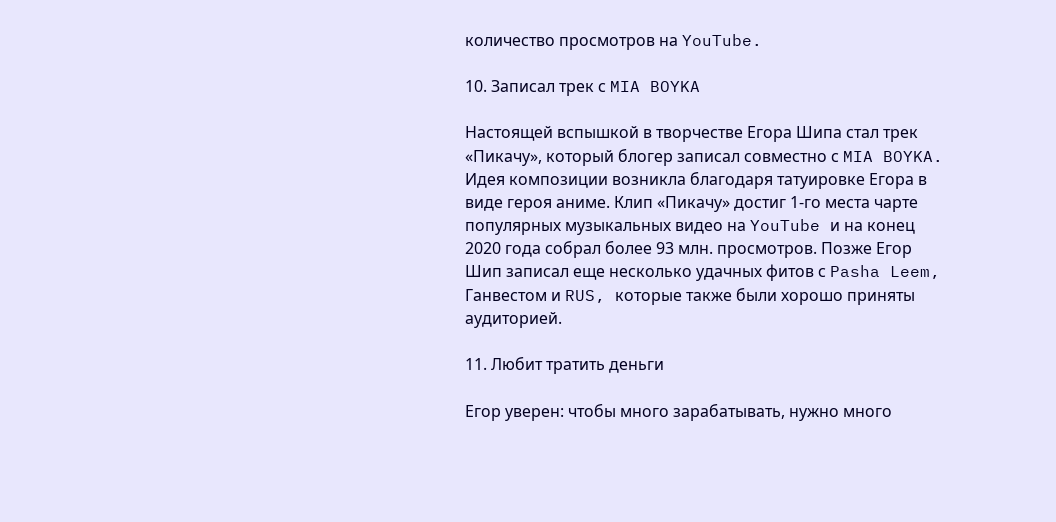количество просмотров на YouTube.

10. Записал трек с MIA BOYKA

Настоящей вспышкой в творчестве Егора Шипа стал трек «Пикачу», который блогер записал совместно с MIA BOYKA. Идея композиции возникла благодаря татуировке Егора в виде героя аниме. Клип «Пикачу» достиг 1-го места чарте популярных музыкальных видео на YouTube и на конец 2020 года собрал более 93 млн. просмотров. Позже Егор Шип записал еще несколько удачных фитов с Pasha Leem, Ганвестом и RUS, которые также были хорошо приняты аудиторией.

11. Любит тратить деньги

Егор уверен: чтобы много зарабатывать, нужно много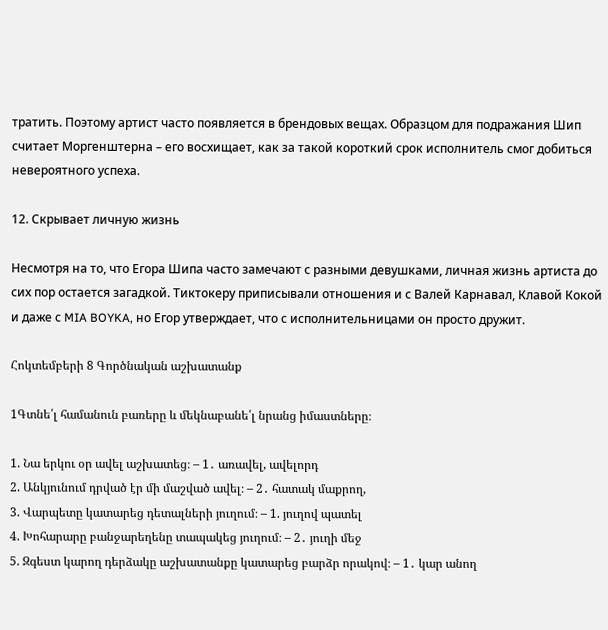тратить. Поэтому артист часто появляется в брендовых вещах. Образцом для подражания Шип считает Моргенштерна – его восхищает, как за такой короткий срок исполнитель смог добиться невероятного успеха.

12. Скрывает личную жизнь

Несмотря на то, что Егора Шипа часто замечают с разными девушками, личная жизнь артиста до сих пор остается загадкой. Тиктокеру приписывали отношения и с Валей Карнавал, Клавой Кокой и даже с MIA BOYKA, но Егор утверждает, что с исполнительницами он просто дружит.

Հոկտեմբերի 8 Գործնական աշխատանք

1Գտնե՛լ համանուն բառերը և մեկնաբանե՛լ նրանց իմաստները։

1. Նա երկու օր ավել աշխատեց։ – 1․ առավել, ավելորդ
2. Անկյունում դրված էր մի մաշված ավել։ – 2․ հատակ մաքրող,
3. Վարպետը կատարեց դետալների յուղում։ – 1. յուղով պատել
4. Խոհարարը բանջարեղենը տապակեց յուղում։ – 2․ յուղի մեջ
5. Զգեստ կարող դերձակը աշխատանքը կատարեց բարձր որակով։ – 1․ կար անող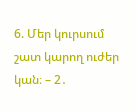6. Մեր կուրսում շատ կարող ուժեր կան։ – 2․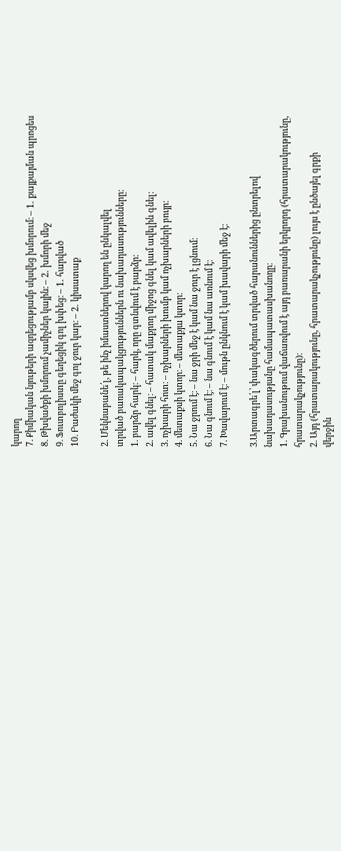կարող
7. Քիմիական նյութերի ազդեցությամբ սկսվեց խմորում։ – 1․ քայքայման պրոցես
8. Թխվածքի խմորում չամիչներ կային։ – 2․ խմորի մեջ
9. Ֆուտբոլիստը գեղեցիկ գոլ խփեց։ – 1․ հարված
10. Բաժակի մեջ գոլ ջուր կար։ – 2․ կիսատաք

2. Մեկնաբանե՛լ, թե ինչ իմաստներով կարող են ընկալվել
տրված բառակապակցություններն ու նախադասությունները։
1. բարձր հարկ։ – հարկ, որը գտնվում է բարձր։
2. ավել գնել։ – հատակ մաքրող միջոց գնել կամ ավելին գնել։
3. ոչխարի հոտ։ – ոչխարների խումբ կամ ոչխարների բույր։
4. մետաքսի կտոր։ – մետաքյա կտոր։
5. Նա ջրում է։ – նա ջրի մեջ է կամ նա ջուր է լցնում։
6. Նա գնում է։ – նա գնում է կամ նա առնում է։
7. Խավարում է։ – մութն ընկնում է կամ խավարի մեջ է։

3.Արտագրե՛լ՝ փակագծերում տրված հարանուններից ընտրելով
նախադասությանը համապատասխանողը։
1. Գրախանութում վաճառվում է այդ բառարանի երկրորդ (հրատարակությունը,
հրատարակչությունը)։
2. Այդ (հրատարակությունը, հրատարակչությունը) լույս է ընծայել գրքի
վերջին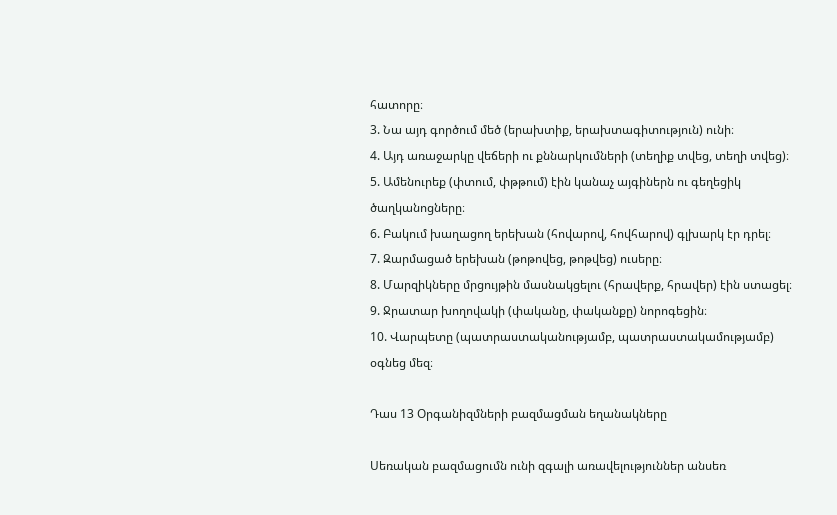հատորը։
3. Նա այդ գործում մեծ (երախտիք, երախտագիտություն) ունի։
4. Այդ առաջարկը վեճերի ու քննարկումների (տեղիք տվեց, տեղի տվեց)։
5. Ամենուրեք (փտում, փթթում) էին կանաչ այգիներն ու գեղեցիկ ծաղկանոցները։
6. Բակում խաղացող երեխան (հովարով, հովհարով) գլխարկ էր դրել։
7. Զարմացած երեխան (թոթովեց, թոթվեց) ուսերը։
8. Մարզիկները մրցույթին մասնակցելու (հրավերք, հրավեր) էին ստացել։
9. Ջրատար խողովակի (փականը, փականքը) նորոգեցին։
10. Վարպետը (պատրաստականությամբ, պատրաստակամությամբ) օգնեց մեզ։

Դաս 13 Օրգանիզմների բազմացման եղանակները

Սեռական բազմացումն ունի զգալի առավելություններ անսեռ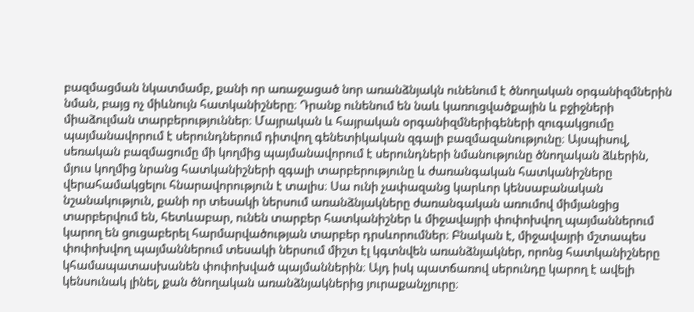բազմացման նկատմամբ, քանի որ առաջացած նոր առանձնյակն ունենում է ծնողական օրգանիզմներին նման, բայց ոչ միևնույն հատկանիշները։ Դրանք ունենում են նաև կառուցվածքային և բջիջների միաձուլման տարբերություններ։ Մայրական և հայրական օրգանիզմներիգեների զուգակցումը պայմանավորում է սերունդներում դիտվող գենետիկական զգալի բազմազանությունը։ Այսպիսով, սեռական բազմացումը մի կողմից պայմանավորում է սերունդների նմանությունը ծնողական ձևերին, մյուս կողմից նրանց հատկանիշների զգալի տարբերությունը և ժառանգական հատկանիշները վերահամակցելու հնարավորություն է տալիս։ Սա ունի չափազանց կարևոր կենսաբանական նշանակություն, քանի որ տեսակի ներսում առանձնյակները ժառանգական առումով միմյանցից տարբերվում են, հետևաբար, ունեն տարբեր հատկանիշներ և միջավայրի փոփոխվող պայմաններում կարող են ցուցաբերել հարմարվածության տարբեր դրսևորումներ։ Բնական է, միջավայրի մշտապես փոփոխվող պայմաններում տեսակի ներսում միշտ էլ կգտնվեն առանձնյակներ, որոնց հատկանիշները կհամապատասխանեն փոփոխված պայմաններին։ Այդ իսկ պատճառով սերունդը կարող է ավելի կենսունակ լինել, քան ծնողական առանձնյակներից յուրաքանչյուրը։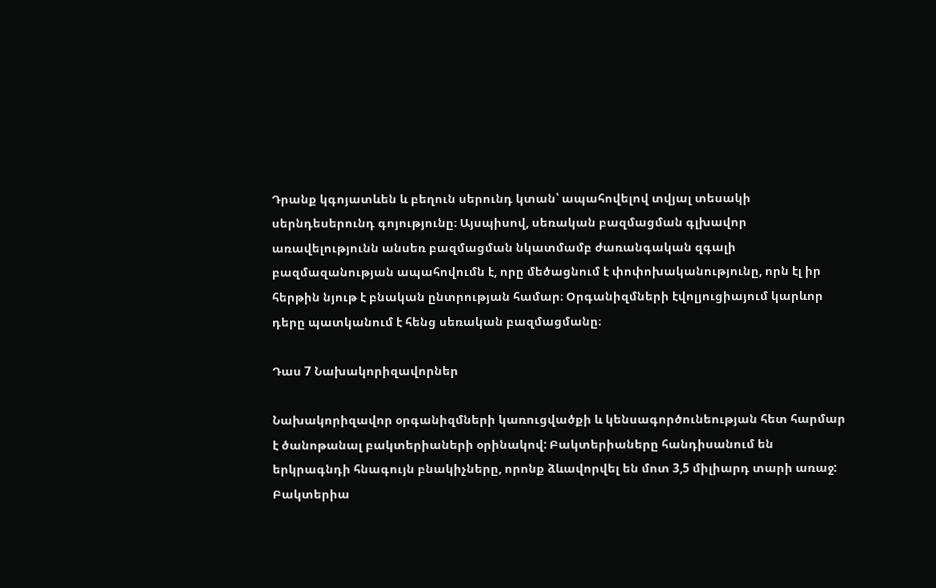Դրանք կգոյատևեն և բեղուն սերունդ կտան՝ ապահովելով տվյալ տեսակի սերնդեսերունդ գոյությունը։ Այսպիսով, սեռական բազմացման գլխավոր առավելությունն անսեռ բազմացման նկատմամբ ժառանգական զգալի բազմազանության ապահովումն է, որը մեծացնում է փոփոխականությունը, որն էլ իր հերթին նյութ է բնական ընտրության համար։ Օրգանիզմների էվոլյուցիայում կարևոր դերը պատկանում է հենց սեռական բազմացմանը։

Դաս 7 Նախակորիզավորներ

Նախակորիզավոր օրգանիզմների կառուցվածքի և կենսագործունեության հետ հարմար է ծանոթանալ բակտերիաների օրինակով: Բակտերիաները հանդիսանում են երկրագնդի հնագույն բնակիչները, որոնք ձևավորվել են մոտ 3,5 միլիարդ տարի առաջ: Բակտերիա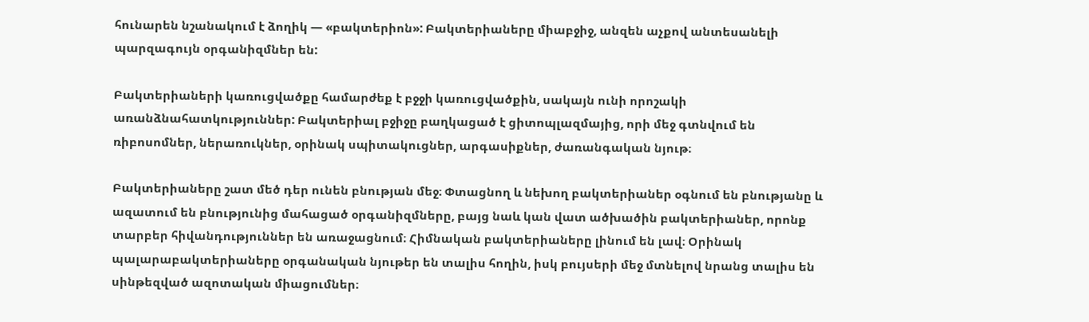հունարեն նշանակում է ձողիկ — «բակտերիոն»: Բակտերիաները միաբջիջ, անզեն աչքով անտեսանելի պարզագույն օրգանիզմներ են:

Բակտերիաների կառուցվածքը համարժեք է բջջի կառուցվածքին, սակայն ունի որոշակի առանձնահատկություններ: Բակտերիալ բջիջը բաղկացած է ցիտոպլազմայից, որի մեջ գտնվում են ռիբոսոմներ, ներառուկներ, օրինակ սպիտակուցներ, արգասիքներ, ժառանգական նյութ։

Բակտերիաները շատ մեծ դեր ունեն բնության մեջ։ Փտացնող և նեխող բակտերիաներ օգնում են բնությանը և ազատում են բնությունից մահացած օրգանիզմները, բայց նաև կան վատ ածխածին բակտերիաներ, որոնք տարբեր հիվանդություններ են առաջացնում։ Հիմնական բակտերիաները լինում են լավ։ Օրինակ պալարաբակտերիաները օրգանական նյութեր են տալիս հողին, իսկ բույսերի մեջ մտնելով նրանց տալիս են սինթեզված ազոտական միացումներ։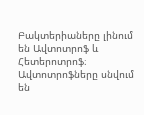Բակտերիաները լինում են Ավտոտրոֆ և Հետերոտրոֆ։ Ավտոտրոֆները սնվում են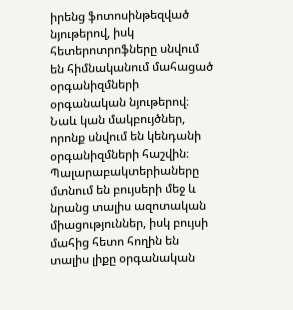իրենց ֆոտոսինթեզված նյութերով, իսկ հետերոտրոֆները սնվում են հիմնականում մահացած օրգանիզմների օրգանական նյութերով։ Նաև կան մակբույծներ, որոնք սնվում են կենդանի օրգանիզմների հաշվին։ Պալարաբակտերիաները մտնում են բույսերի մեջ և նրանց տալիս ազոտական միացություններ, իսկ բույսի մահից հետո հողին են տալիս լիքը օրգանական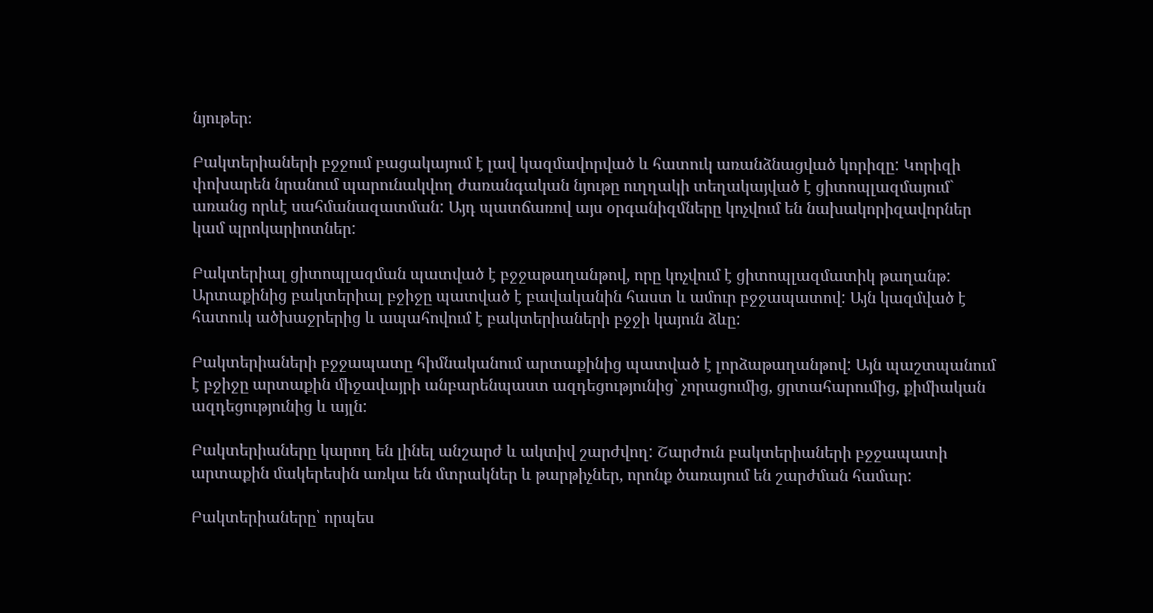նյութեր։

Բակտերիաների բջջում բացակայում է լավ կազմավորված և հատուկ առանձնացված կորիզը: Կորիզի փոխարեն նրանում պարունակվող ժառանգական նյութը ուղղակի տեղակայված է ցիտոպլազմայում` առանց որևէ սահմանազատման: Այդ պատճառով այս օրգանիզմները կոչվում են նախակորիզավորներ կամ պրոկարիոտներ:

Բակտերիալ ցիտոպլազման պատված է բջջաթաղանթով, որը կոչվում է ցիտոպլազմատիկ թաղանթ: Արտաքինից բակտերիալ բջիջը պատված է բավականին հաստ և ամուր բջջապատով: Այն կազմված է հատուկ ածխաջրերից և ապահովում է բակտերիաների բջջի կայուն ձևը:

Բակտերիաների բջջապատը հիմնականում արտաքինից պատված է լորձաթաղանթով: Այն պաշտպանում է բջիջը արտաքին միջավայրի անբարենպաստ ազդեցությունից` չորացումից, ցրտահարումից, քիմիական ազդեցությունից և այլն:

Բակտերիաները կարող են լինել անշարժ և ակտիվ շարժվող: Շարժուն բակտերիաների բջջապատի արտաքին մակերեսին առկա են մտրակներ և թարթիչներ, որոնք ծառայում են շարժման համար:

Բակտերիաները՝ որպես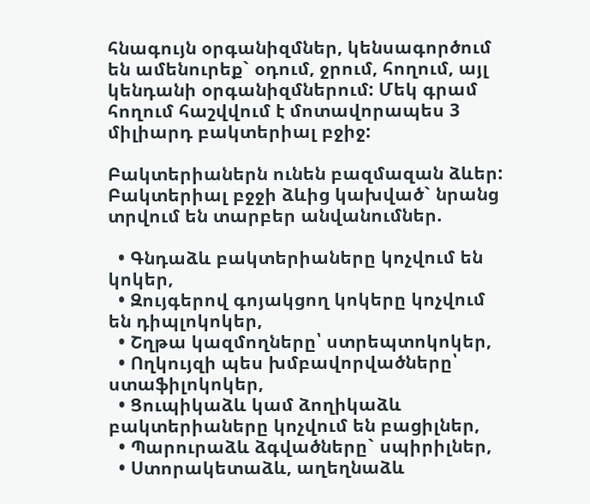հնագույն օրգանիզմներ, կենսագործում են ամենուրեք` օդում, ջրում, հողում, այլ կենդանի օրգանիզմներում: Մեկ գրամ հողում հաշվվում է մոտավորապես 3 միլիարդ բակտերիալ բջիջ:

Բակտերիաներն ունեն բազմազան ձևեր: Բակտերիալ բջջի ձևից կախված` նրանց տրվում են տարբեր անվանումներ.

  • Գնդաձև բակտերիաները կոչվում են կոկեր,
  • Զույգերով գոյակցող կոկերը կոչվում են դիպլոկոկեր,
  • Շղթա կազմողները՝ ստրեպտոկոկեր,
  • Ողկույզի պես խմբավորվածները՝ ստաֆիլոկոկեր,
  • Ցուպիկաձև կամ ձողիկաձև բակտերիաները կոչվում են բացիլներ,
  • Պարուրաձև ձգվածները` սպիրիլներ,
  • Ստորակետաձև, աղեղնաձև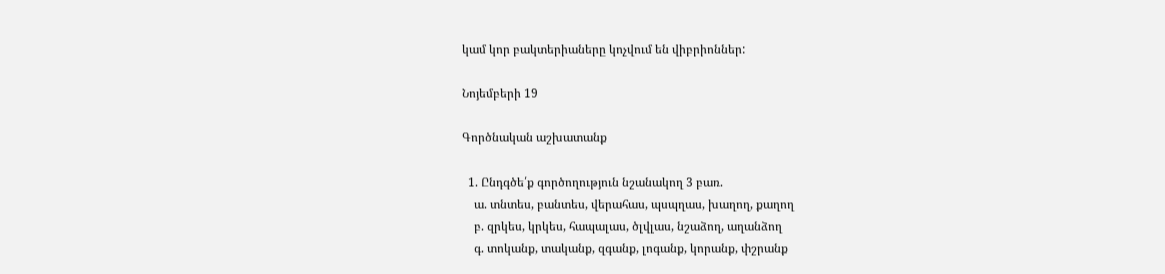կամ կոր բակտերիաները կոչվում են վիբրիոններ:

Նոյեմբերի 19

Գործնական աշխատանք

  1. Ընդգծե՛ք գործողություն նշանակող 3 բառ.
    ա. տնտես, բանտես, վերահաս, պսպղաս, խաղող, քաղող
    բ. զրկես, կրկես, հապալաս, ծլվլաս, նշաձող, աղանձող
    գ. տոկանք, տականք, զգանք, լոգանք, կորանք, փշրանք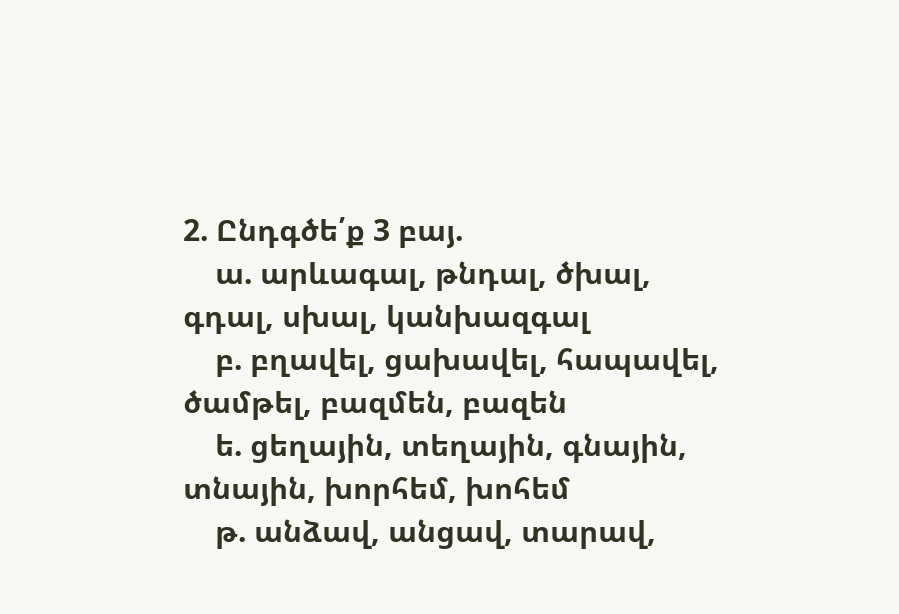2. Ընդգծե՛ք 3 բայ.
    ա. արևագալ, թնդալ, ծխալ, գդալ, սխալ, կանխազգալ
    բ. բղավել, ցախավել, հապավել, ծամթել, բազմեն, բազեն
    ե. ցեղային, տեղային, գնային, տնային, խորհեմ, խոհեմ
    թ. անձավ, անցավ, տարավ,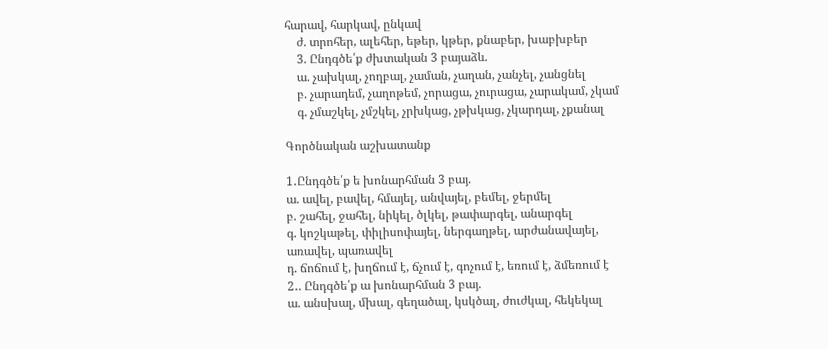հարավ, հարկավ, ընկավ
    ժ. տրոհեր, ալեհեր, եթեր, կթեր, քնաբեր, խաբխբեր
    3. Ընդգծե՛ք ժխտական 3 բայաձև.
    ա. չախկալ, չողբալ, չաման, չաղան, չանչել, չանցնել
    բ. չարադեմ, չաղոթեմ, չորացա, չուրացա, չարակամ, չկամ
    գ. չմաշկել, չմշկել, չրխկաց, չթխկաց, չկարդալ, չքանալ

Գործնական աշխատանք

1․Ընդգծե՛ք ե խոնարհման 3 բայ.
ա. ավել, բավել, հմայել, անվայել, բեմել, ջերմել
բ. շահել, ջահել, նիկել, ծլկել, թափարգել, անարգել
գ. կոշկաթել, փիլիսոփայել, ներգաղթել, արժանավայել,
առավել, պառավել
դ. ճոճում է, խղճում է, ճչում է, գոչում է, եռում է, ձմեռում է
2․. Ընդգծե՛ք ա խոնարհման 3 բայ.
ա. անսխալ, մխալ, գեղածալ, կսկծալ, ժուժկալ, հեկեկալ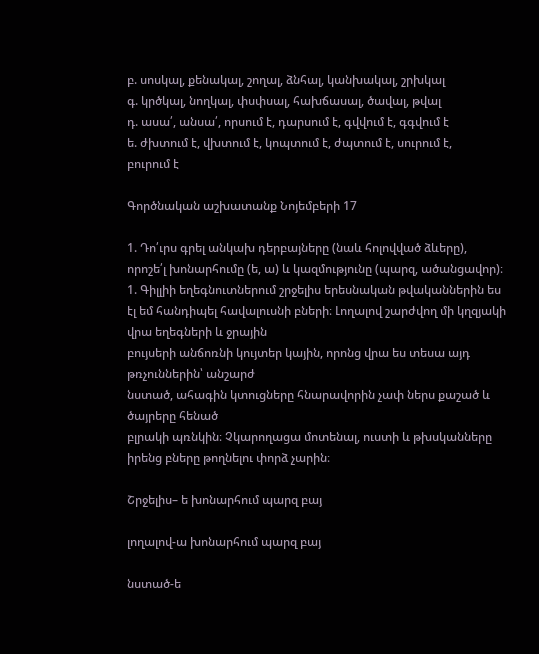բ. սոսկալ, քենակալ, շողալ, ձնհալ, կանխակալ, շրխկալ
գ. կրծկալ, նողկալ, փսփսալ, հախճասալ, ծավալ, թվալ
դ. ասա՛, անսա՛, որսում է, դարսում է, գվվում է, գգվում է
ե. ժխտում է, վխտում է, կոպտում է, ժպտում է, սուրում է,
բուրում է

Գործնական աշխատանք Նոյեմբերի 17

1. Դո՛ւրս գրել անկախ դերբայները (նաև հոլովված ձևերը),
որոշե՛լ խոնարհումը (ե, ա) և կազմությունը (պարզ, ածանցավոր)։
1. Գիլլիի եղեգնուտներում շրջելիս երեսնական թվականներին ես էլ եմ հանդիպել հավալուսնի բների։ Լողալով շարժվող մի կղզյակի վրա եղեգների և ջրային
բույսերի անճոռնի կույտեր կային, որոնց վրա ես տեսա այդ թռչուններին՝ անշարժ
նստած, ահագին կտուցները հնարավորին չափ ներս քաշած և ծայրերը հենած
բլրակի պռնկին։ Չկարողացա մոտենալ, ուստի և թխսկանները իրենց բները թողնելու փորձ չարին։

Շրջելիս– ե խոնարհում պարզ բայ

լողալով-ա խոնարհում պարզ բայ

նստած-ե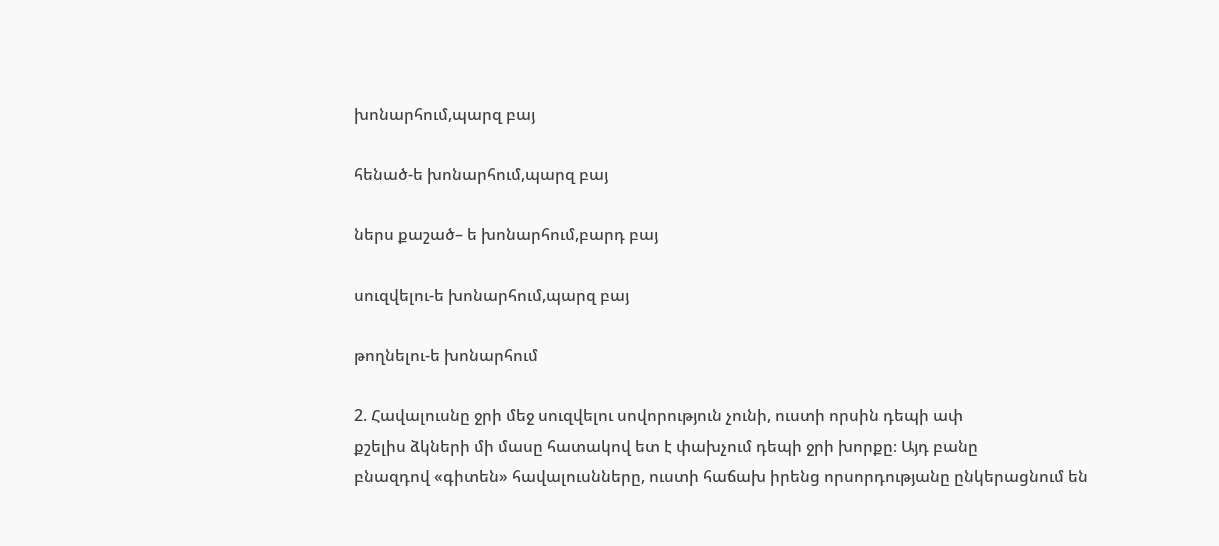խոնարհում,պարզ բայ

հենած-ե խոնարհում,պարզ բայ

ներս քաշած– ե խոնարհում,բարդ բայ

սուզվելու-ե խոնարհում,պարզ բայ

թողնելու-ե խոնարհում

2. Հավալուսնը ջրի մեջ սուզվելու սովորություն չունի, ուստի որսին դեպի ափ
քշելիս ձկների մի մասը հատակով ետ է փախչում դեպի ջրի խորքը։ Այդ բանը
բնազդով «գիտեն» հավալուսնները, ուստի հաճախ իրենց որսորդությանը ընկերացնում են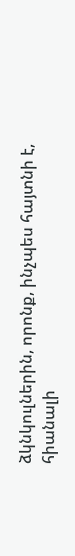ձկնկուլներին, որոնք, ինչպես հայտնի է, հիանալի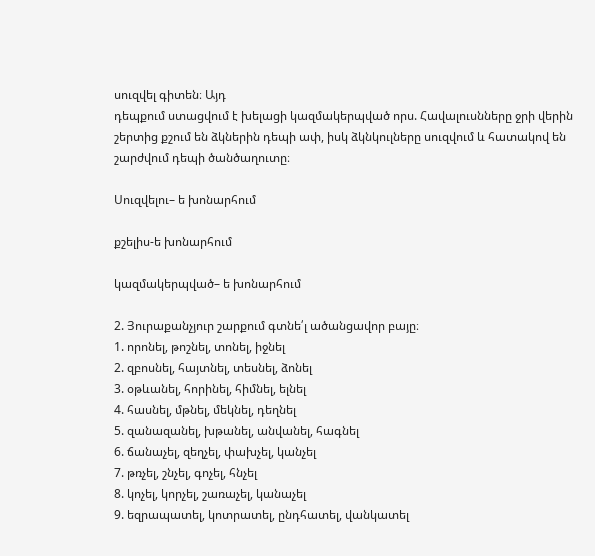սուզվել գիտեն։ Այդ
դեպքում ստացվում է խելացի կազմակերպված որս. Հավալուսնները ջրի վերին
շերտից քշում են ձկներին դեպի ափ, իսկ ձկնկուլները սուզվում և հատակով են
շարժվում դեպի ծանծաղուտը։

Սուզվելու– ե խոնարհում

քշելիս-ե խոնարհում

կազմակերպված– ե խոնարհում

2. Յուրաքանչյուր շարքում գտնե՛լ ածանցավոր բայը։
1. որոնել, թոշնել, տոնել, իջնել
2. զբոսնել, հայտնել, տեսնել, ձոնել
3. օթևանել, հորինել, հիմնել, ելնել
4. հասնել, մթնել, մեկնել, դեղնել
5. զանազանել, խթանել, անվանել, հագնել
6. ճանաչել, զեղչել, փախչել, կանչել
7. թռչել, շնչել, գոչել, հնչել
8. կոչել, կորչել, շառաչել, կանաչել
9. եզրապատել, կոտրատել, ընդհատել, վանկատել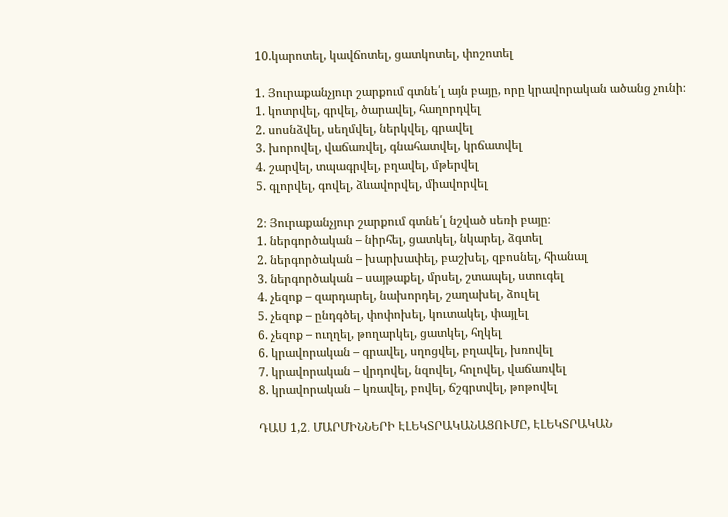10.կարոտել, կավճոտել, ցատկոտել, փոշոտել

1. Յուրաքանչյուր շարքում գտնե՛լ այն բայը, որը կրավորական ածանց չունի։
1. կոտրվել, գրվել, ծարավել, հաղորդվել
2. սոսնձվել, սեղմվել, ներկվել, գրավել
3. խորովել, վաճառվել, գնահատվել, կրճատվել
4. շարվել, տպագրվել, բղավել, մթերվել
5. գլորվել, գովել, ձևավորվել, միավորվել

2։ Յուրաքանչյուր շարքում գտնե՛լ նշված սեռի բայը։
1. ներգործական – նիրհել, ցատկել, նկարել, ձգտել
2. ներգործական – խարխափել, բաշխել, զբոսնել, հիանալ
3. ներգործական – սայթաքել, մրսել, շտապել, ստուգել
4. չեզոք – զարդարել, նախորդել, շաղախել, ձուլել
5. չեզոք – ընդգծել, փոփոխել, կուտակել, փայլել
6. չեզոք – ուղղել, թողարկել, ցատկել, հղկել
6. կրավորական – գրավել, սղոցվել, բղավել, խռովել
7. կրավորական – վրդովել, նզովել, հոլովել, վաճառվել
8. կրավորական – կռավել, բովել, ճշգրտվել, թոթովել

ԴԱՍ 1,2․ ՄԱՐՄԻՆՆԵՐԻ ԷԼԵԿՏՐԱԿԱՆԱՑՈՒՄԸ, ԷԼԵԿՏՐԱԿԱՆ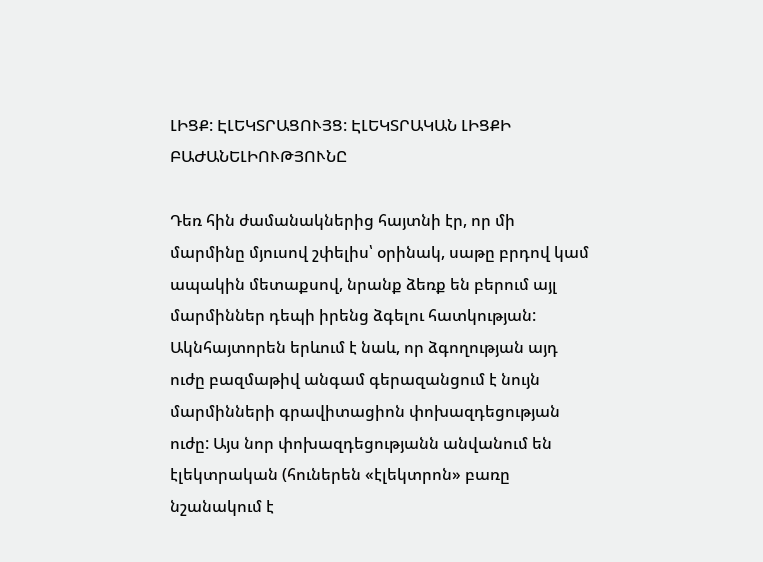ԼԻՑՔ: ԷԼԵԿՏՐԱՑՈՒՅՑ: ԷԼԵԿՏՐԱԿԱՆ ԼԻՑՔԻ ԲԱԺԱՆԵԼԻՈՒԹՅՈՒՆԸ

Դեռ հին ժամանակներից հայտնի էր, որ մի մարմինը մյուսով շփելիս՝ օրինակ, սաթը բրդով կամ ապակին մետաքսով, նրանք ձեռք են բերում այլ մարմիններ դեպի իրենց ձգելու հատկության: Ակնհայտորեն երևում է նաև, որ ձգողության այդ ուժը բազմաթիվ անգամ գերազանցում է նույն մարմինների գրավիտացիոն փոխազդեցության ուժը: Այս նոր փոխազդեցությանն անվանում են էլեկտրական (հուներեն «էլեկտրոն» բառը նշանակում է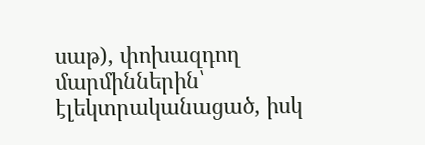սաթ), փոխազդող մարմիններին՝ էլեկտրականացած, իսկ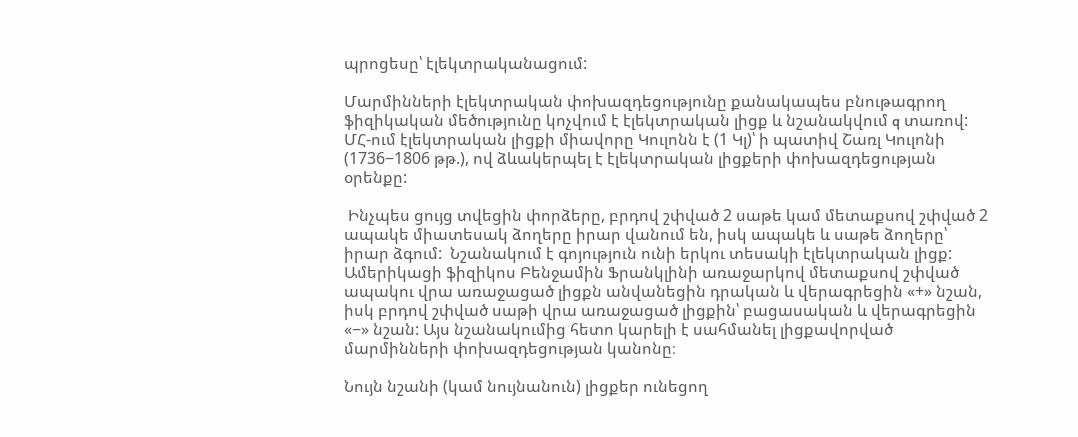պրոցեսը՝ էլեկտրականացում:

Մարմինների էլեկտրական փոխազդեցությունը քանակապես բնութագրող ֆիզիկական մեծությունը կոչվում է էլեկտրական լիցք և նշանակվում q տառով: ՄՀ-ում էլեկտրական լիցքի միավորը Կուլոնն է (1 Կլ)՝ ի պատիվ Շառլ Կուլոնի (1736−1806 թթ.), ով ձևակերպել է էլեկտրական լիցքերի փոխազդեցության օրենքը:

 Ինչպես ցույց տվեցին փորձերը, բրդով շփված 2 սաթե կամ մետաքսով շփված 2 ապակե միատեսակ ձողերը իրար վանում են, իսկ ապակե և սաթե ձողերը՝ իրար ձգում:  Նշանակում է գոյություն ունի երկու տեսակի էլեկտրական լիցք: Ամերիկացի ֆիզիկոս Բենջամին Ֆրանկլինի առաջարկով մետաքսով շփված ապակու վրա առաջացած լիցքն անվանեցին դրական և վերագրեցին «+» նշան, իսկ բրդով շփված սաթի վրա առաջացած լիցքին՝ բացասական և վերագրեցին «−» նշան: Այս նշանակումից հետո կարելի է սահմանել լիցքավորված մարմինների փոխազդեցության կանոնը։

Նույն նշանի (կամ նույնանուն) լիցքեր ունեցող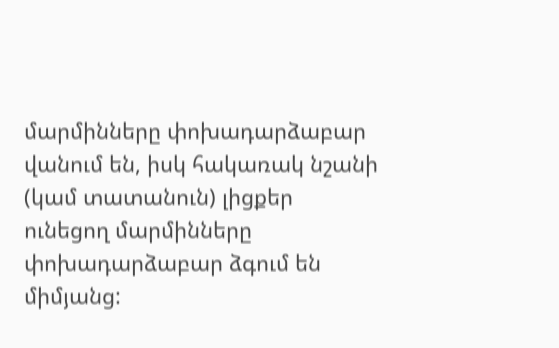մարմինները փոխադարձաբար վանում են, իսկ հակառակ նշանի (կամ տատանուն) լիցքեր ունեցող մարմինները փոխադարձաբար ձգում են միմյանց: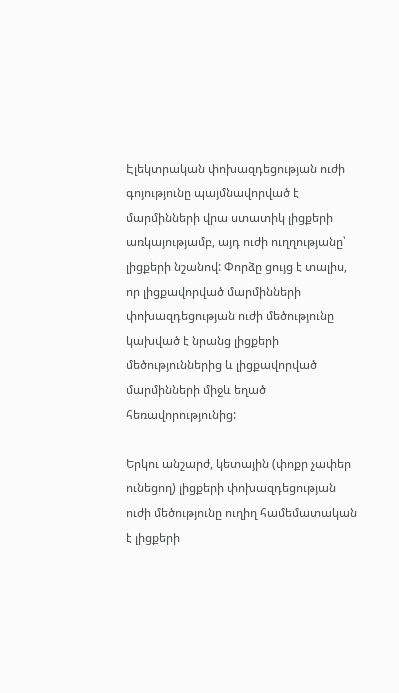Էլեկտրական փոխազդեցության ուժի գոյությունը պայմնավորված է մարմինների վրա ստատիկ լիցքերի առկայությամբ, այդ ուժի ուղղությանը՝ լիցքերի նշանով: Փորձը ցույց է տալիս, որ լիցքավորված մարմինների փոխազդեցության ուժի մեծությունը կախված է նրանց լիցքերի մեծություններից և լիցքավորված մարմինների միջև եղած հեռավորությունից:

Երկու անշարժ, կետային (փոքր չափեր ունեցող) լիցքերի փոխազդեցության ուժի մեծությունը ուղիղ համեմատական է լիցքերի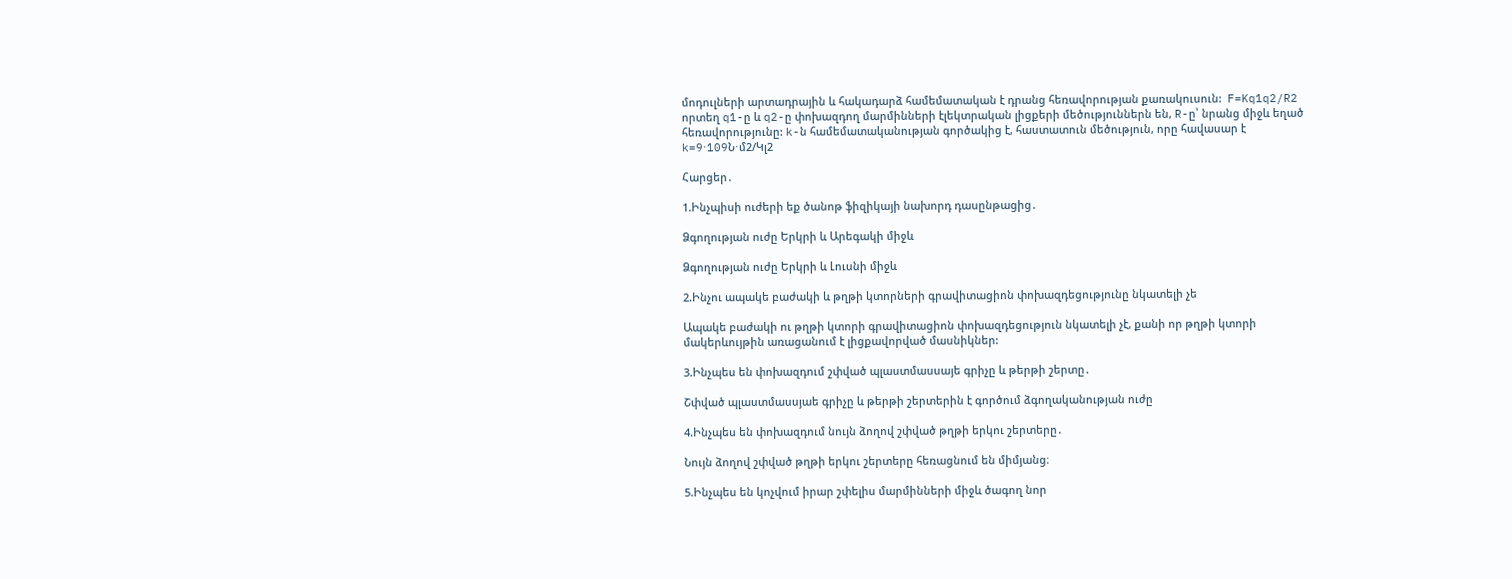մոդուլների արտադրային և հակադարձ համեմատական է դրանց հեռավորության քառակուսուն:  F=Kq1q2/R2    որտեղ q1-ը և q2-ը փոխազդող մարմինների էլեկտրական լիցքերի մեծություններն են, R-ը՝ նրանց միջև եղած հեռավորությունը: k-ն համեմատականության գործակից է, հաստատուն մեծություն, որը հավասար է k=9⋅109Ն⋅մ2/Կլ2

Հարցեր․

1.Ինչպիսի ուժերի եք ծանոթ ֆիզիկայի նախորդ դասընթացից․

Ձգողության ուժը Երկրի և Արեգակի միջև

Ձգողության ուժը Երկրի և Լուսնի միջև

2.Ինչու ապակե բաժակի և թղթի կտորների գրավիտացիոն փոխազդեցությունը նկատելի չե

Ապակե բաժակի ու թղթի կտորի գրավիտացիոն փոխազդեցություն նկատելի չէ, քանի որ թղթի կտորի մակերևույթին առացանում է լիցքավորված մասնիկներ:

3.Ինչպես են փոխազդում շփված պլաստմասսայե գրիչը և թերթի շերտը․

Շփված պլաստմասսյաե գրիչը և թերթի շերտերին է գործում ձգողականության ուժը

4.Ինչպես են փոխազդում նույն ձողով շփված թղթի երկու շերտերը․

Նույն ձողով շփված թղթի երկու շերտերը հեռացնում են միմյանց։

5.Ինչպես են կոչվում իրար շփելիս մարմինների միջև ծագող նոր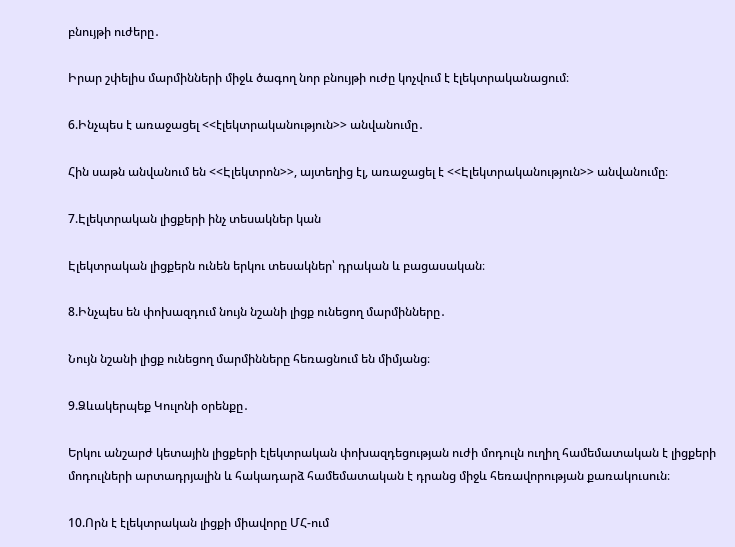բնույթի ուժերը․

Իրար շփելիս մարմինների միջև ծագող նոր բնույթի ուժը կոչվում է էլեկտրականացում։

6.Ինչպես է առաջացել <<էլեկտրականություն>> անվանումը․

Հին սաթն անվանում են <<Էլեկտրոն>>, այտեղից էլ, առաջացել է <<Էլեկտրականություն>> անվանումը։

7.Էլեկտրական լիցքերի ինչ տեսակներ կան

Էլեկտրական լիցքերն ունեն երկու տեսակներ՝ դրական և բացասական։

8.Ինչպես են փոխազդում նույն նշանի լիցք ունեցող մարմինները․

Նույն նշանի լիցք ունեցող մարմինները հեռացնում են միմյանց։

9.Ձևակերպեք Կուլոնի օրենքը․

Երկու անշարժ կետային լիցքերի էլեկտրական փոխազդեցության ուժի մոդուլն ուղիղ համեմատական է լիցքերի մոդուլների արտադրյալին և հակադարձ համեմատական է դրանց միջև հեռավորության քառակուսուն։

10.Որն է էլեկտրական լիցքի միավորը ՄՀ-ում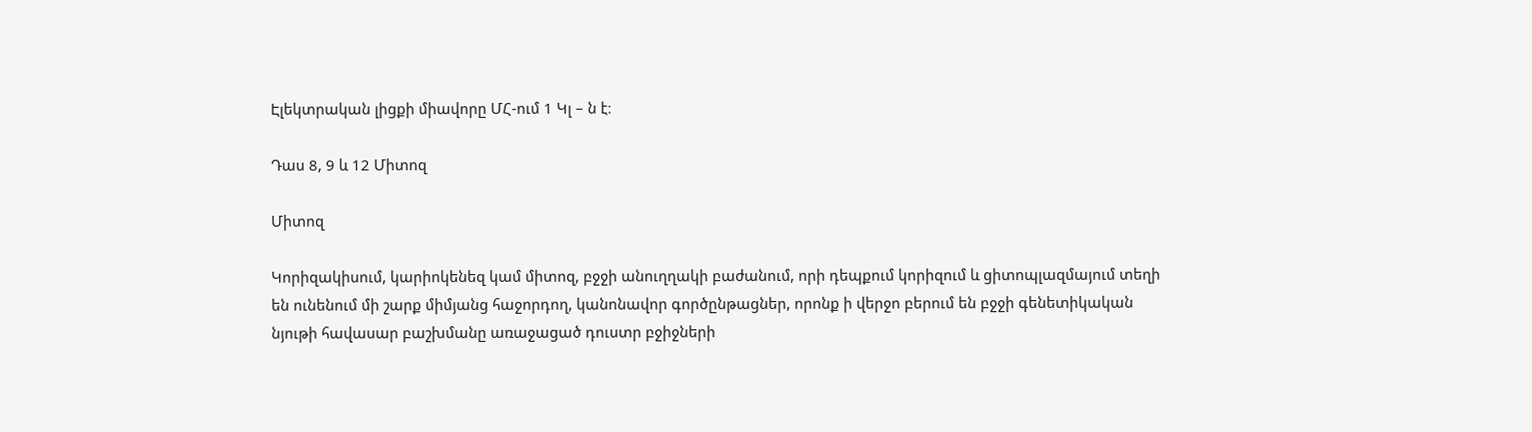Էլեկտրական լիցքի միավորը ՄՀ-ում 1 Կլ – ն է։

Դաս 8, 9 և 12 Միտոզ

Միտոզ

Կորիզակիսում, կարիոկենեզ կամ միտոզ, բջջի անուղղակի բաժանում, որի դեպքում կորիզում և ցիտոպլազմայում տեղի են ունենում մի շարք միմյանց հաջորդող, կանոնավոր գործընթացներ, որոնք ի վերջո բերում են բջջի գենետիկական նյութի հավասար բաշխմանը առաջացած դուստր բջիջների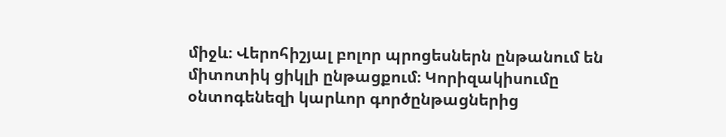միջև։ Վերոհիշյալ բոլոր պրոցեսներն ընթանում են միտոտիկ ցիկլի ընթացքում։ Կորիզակիսումը օնտոգենեզի կարևոր գործընթացներից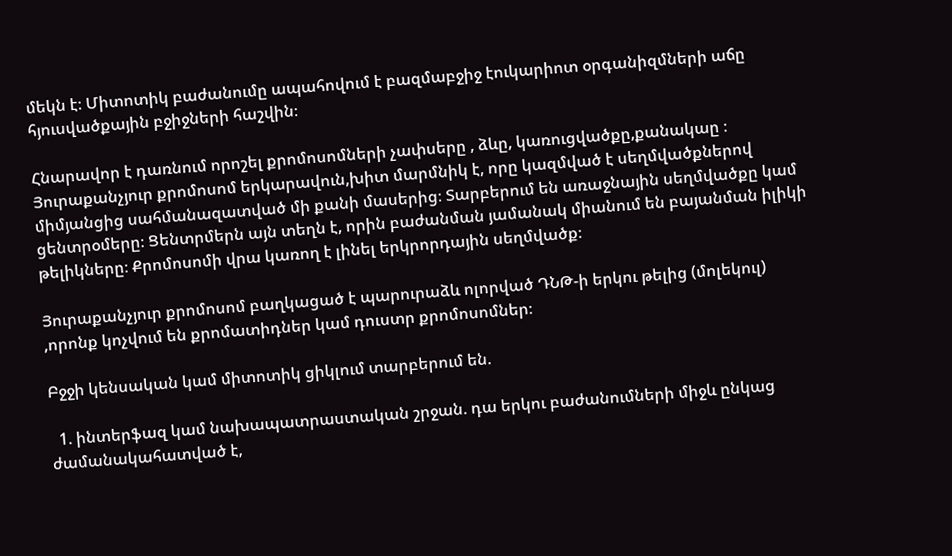մեկն է։ Միտոտիկ բաժանումը ապահովում է բազմաբջիջ էուկարիոտ օրգանիզմների աճը հյուսվածքային բջիջների հաշվին։

Հնարավոր է դառնում որոշել քրոմոսոմների չափսերը , ձևը, կառուցվածքը,քանակաը ։ Յուրաքանչյուր քրոմոսոմ երկարավուն,խիտ մարմնիկ է, որը կազմված է սեղմվածքներով միմյանցից սահմանազատված մի քանի մասերից։ Տարբերում են առաջնային սեղմվածքը կամ ցենտրօմերը։ Ցենտրմերն այն տեղն է, որին բաժանման յամանակ միանում են բայանման իլիկի թելիկները։ Քրոմոսոմի վրա կառող է լինել երկրորդային սեղմվածք։

Յուրաքանչյուր քրոմոսոմ բաղկացած է պարուրաձև ոլորված ԴՆԹ-ի երկու թելից (մոլեկուլ) ,որոնք կոչվում են քրոմատիդներ կամ դուստր քրոմոսոմներ։

Բջջի կենսական կամ միտոտիկ ցիկլում տարբերում են.

  1. ինտերֆազ կամ նախապատրաստական շրջան. դա երկու բաժանումների միջև ընկաց ժամանակահատված է,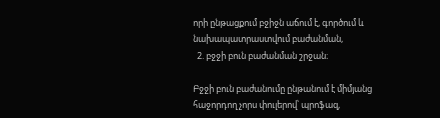որի ընթացքում բջիջն աճում է, գործում և նախապատրաստվում բաժանման,
  2. բջջի բուն բաժանման շրջան։

Բջջի բուն բաժանումը ընթանում է միմյանց հաջորդող չորս փուլերով՝ պրոֆազ,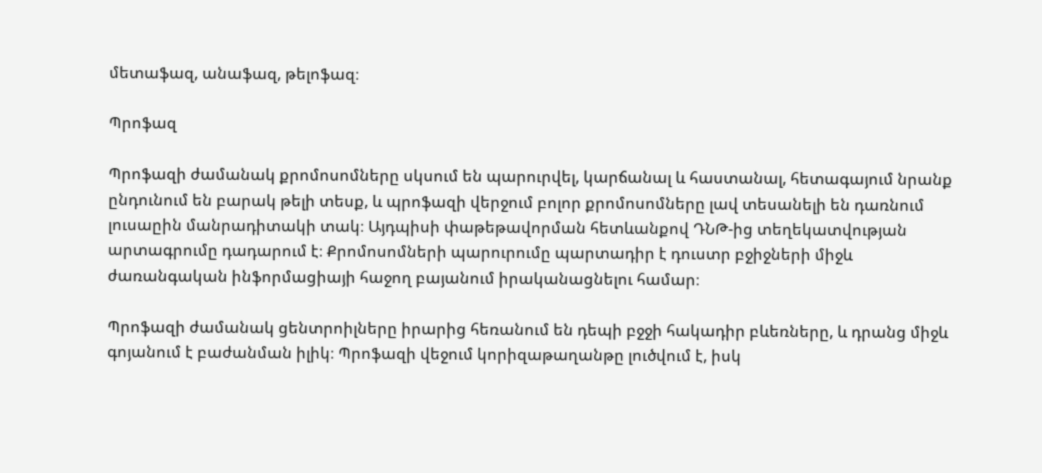մետաֆազ, անաֆազ, թելոֆազ։

Պրոֆազ

Պրոֆազի ժամանակ քրոմոսոմները սկսում են պարուրվել, կարճանալ և հաստանալ, հետագայում նրանք ընդունում են բարակ թելի տեսք, և պրոֆազի վերջում բոլոր քրոմոսոմները լավ տեսանելի են դառնում լուսաըին մանրադիտակի տակ։ Այդպիսի փաթեթավորման հետևանքով ԴՆԹ-ից տեղեկատվության արտագրումը դադարում է։ Քրոմոսոմների պարուրումը պարտադիր է դուստր բջիջների միջև ժառանգական ինֆորմացիայի հաջող բայանում իրականացնելու համար։

Պրոֆազի ժամանակ ցենտրոիլները իրարից հեռանում են դեպի բջջի հակադիր բևեռները, և դրանց միջև գոյանում է բաժանման իլիկ։ Պրոֆազի վեջում կորիզաթաղանթը լուծվում է, իսկ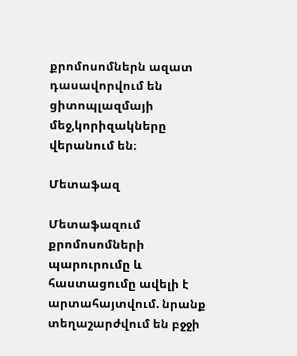քրոմոսոմներն ազատ դասավորվում են ցիտոպլազմայի մեջ,կորիզակները վերանում են։

Մետաֆազ

Մետաֆազում քրոմոսոմների պարուրումը և հաստացումը ավելի է արտահայտվում. նրանք տեղաշարժվում են բջջի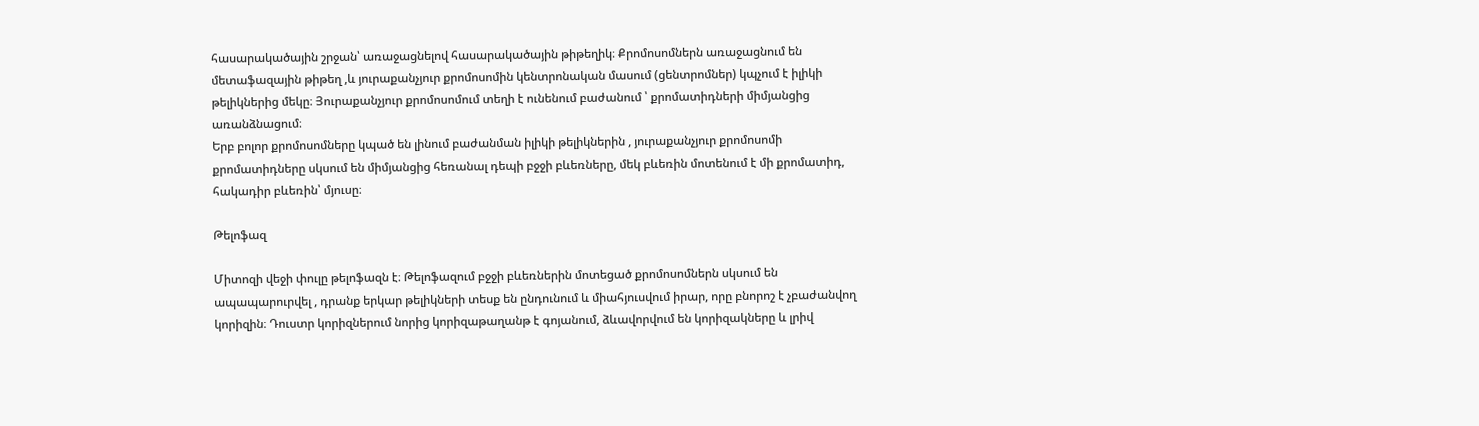հասարակածային շրջան՝ առաջացնելով հասարակածային թիթեղիկ։ Քրոմոսոմներն առաջացնում են մետաֆազային թիթեղ ,և յուրաքանչյուր քրոմոսոմին կենտրոնական մասում (ցենտրոմներ) կպչում է իլիկի թելիկներից մեկը։ Յուրաքանչյուր քրոմոսոմում տեղի է ունենում բաժանում ՝ քրոմատիդների միմյանցից առանձնացում։
Երբ բոլոր քրոմոսոմները կպած են լինում բաժանման իլիկի թելիկներին , յուրաքանչյուր քրոմոսոմի քրոմատիդները սկսում են միմյանցից հեռանալ դեպի բջջի բևեռները, մեկ բևեռին մոտենում է մի քրոմատիդ, հակադիր բևեռին՝ մյուսը։

Թելոֆազ

Միտոզի վեջի փուլը թելոֆազն է։ Թելոֆազում բջջի բևեռներին մոտեցած քրոմոսոմներն սկսում են ապապարուրվել , դրանք երկար թելիկների տեսք են ընդունում և միահյուսվում իրար, որը բնորոշ է չբաժանվող կորիզին։ Դուստր կորիզներում նորից կորիզաթաղանթ է գոյանում, ձևավորվում են կորիզակները և լրիվ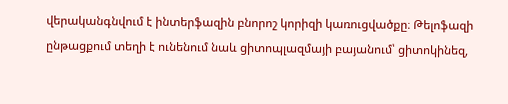վերականգնվում է ինտերֆազին բնորոշ կորիզի կառուցվածքը։ Թելոֆազի ընթացքում տեղի է ունենում նաև ցիտոպլազմայի բայանում՝ ցիտոկինեզ,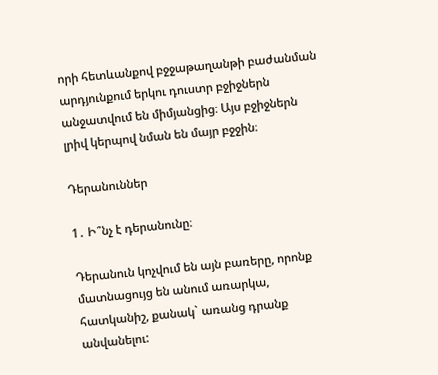որի հետևանքով բջջաթաղանթի բաժանման արդյունքում երկու դուստր բջիջներն անջատվում են միմյանցից։ Այս բջիջներն լրիվ կերպով նման են մայր բջջին։

Դերանուններ

1․ Ի՞նչ է դերանունը։

Դերանուն կոչվում են այն բառերը, որոնք մատնացույց են անում առարկա, հատկանիշ, քանակ` առանց դրանք անվանելու: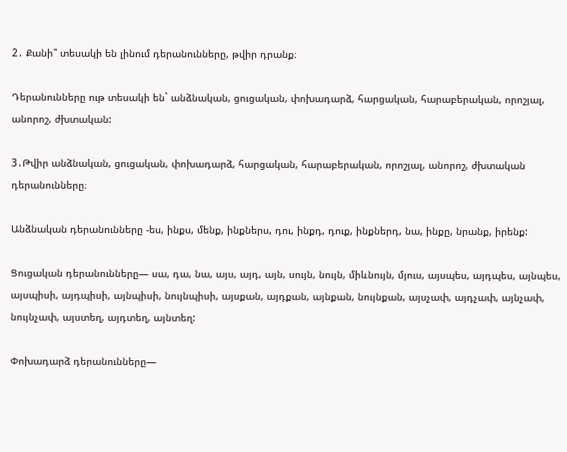2․ Քանի՞ տեսակի են լինում դերանունները, թվիր դրանք։

Դերանունները ութ տեսակի են` անձնական, ցուցական, փոխադարձ, հարցական, հարաբերական, որոշյալ, անորոշ, ժխտական:

3․Թվիր անձնական, ցուցական, փոխադարձ, հարցական, հարաբերական, որոշյալ, անորոշ, ժխտական դերանունները։

Անձնական դերանունները -ես, ինքս, մենք, ինքներս, դու, ինքդ, դուք, ինքներդ, նա, ինքը, նրանք, իրենք:

Ցուցական դերանունները— սա, դա, նա, այս, այդ, այն, սույն, նույն, միևնույն, մյուս, այսպես, այդպես, այնպես, այսպիսի, այդպիսի, այնպիսի, նույնպիսի, այսքան, այդքան, այնքան, նույնքան, այսչափ, այդչափ, այնչափ, նույնչափ, այստեղ, այդտեղ, այնտեղ:

Փոխադարձ դերանունները—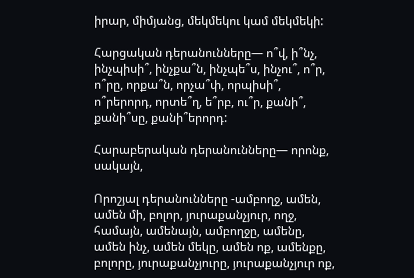իրար, միմյանց, մեկմեկու կամ մեկմեկի:

Հարցական դերանունները— ո՞վ, ի՞նչ, ինչպիսի՞, ինչքա՞ն, ինչպե՞ս, ինչու՞, ո՞ր, ո՞րը, որքա՞ն, որչա՞փ, որպիսի՞, ո՞րերորդ, որտե՞ղ, ե՞րբ, ու՞ր, քանի՞, քանի՞սը, քանի՞երորդ:

Հարաբերական դերանունները— որոնք, սակայն,

Որոշյալ դերանունները -ամբողջ, ամեն, ամեն մի, բոլոր, յուրաքանչյուր, ողջ, համայն, ամենայն, ամբողջը, ամենը, ամեն ինչ, ամեն մեկը, ամեն ոք, ամենքը, բոլորը, յուրաքանչյուրը, յուրաքանչյուր ոք,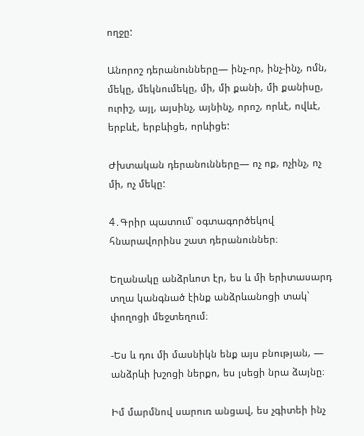ողջը:

Անորոշ դերանունները— ինչ-որ, ինչ-ինչ, ոմն, մեկը, մեկնումեկը, մի, մի քանի, մի քանիսը, ուրիշ, այլ, այսինչ, այնինչ, որոշ, որևէ, ովևէ, երբևէ, երբևիցե, որևիցե:

Ժխտական դերանունները— ոչ ոք, ոչինչ, ոչ մի, ոչ մեկը:

4․Գրիր պատում՝ օգտագործեկով հնարավորինս շատ դերանուններ։

Եղանակը անձրևոտ էր, ես և մի երիտասարդ տղա կանգնած էինք անձրևանոցի տակ՝ փողոցի մեջտեղում։

-Ես և դու մի մասնիկն ենք այս բնության, — անձրևի խշոցի ներքո, ես լսեցի նրա ձայնը։

Իմ մարմնով սարուռ անցավ, ես չգիտեի ինչ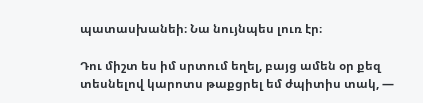պատասխանեի։ Նա նույնպես լուռ էր։

Դու միշտ ես իմ սրտում եղել, բայց ամեն օր քեզ տեսնելով կարոտս թաքցրել եմ ժպիտիս տակ, —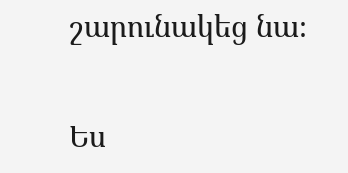շարունակեց նա։

Ես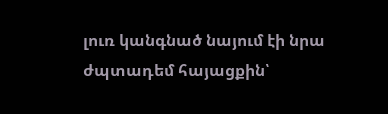լուռ կանգնած նայում էի նրա ժպտադեմ հայացքին՝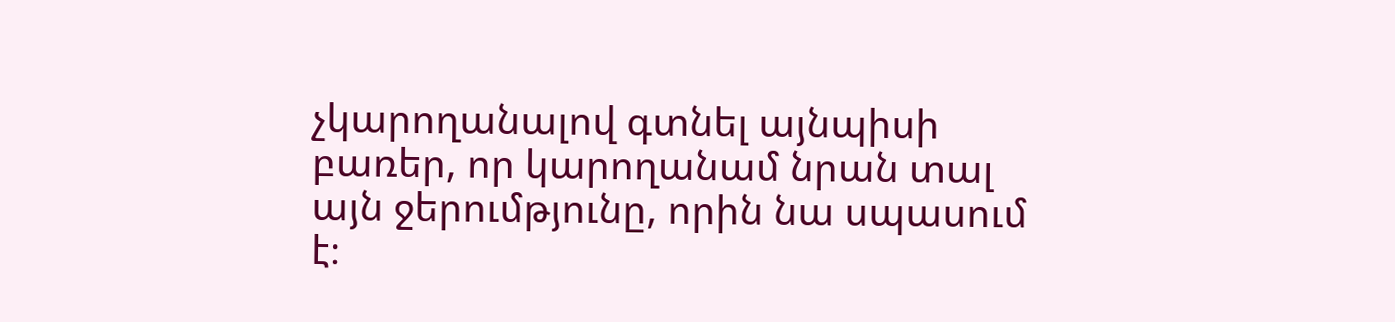չկարողանալով գտնել այնպիսի բառեր, որ կարողանամ նրան տալ այն ջերումթյունը, որին նա սպասում է։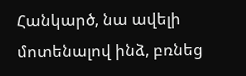Հանկարծ, նա ավելի մոտենալով ինձ, բռնեց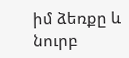իմ ձեռքը և նուրբ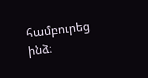համբուրեց ինձ։